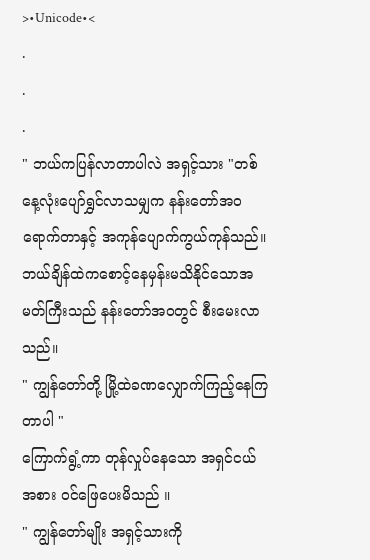>•Unicode•<
.
.
.
" ဘယ်ကပြန်လာတာပါလဲ အရှင့်သား "တစ်နေ့လုံးပျော်ရွှင်လာသမျှက နန်းတော်အဝရောက်တာနှင့် အကုန်ပျောက်ကွယ်ကုန်သည်။ ဘယ်ချိန်ထဲကစောင့်နေမှန်းမသိနိုင်သောအမတ်ကြီးသည် နန်းတော်အဝတွင် စီးမေးလာသည်။
" ကျွန်တော်တို့ မြို့ထဲခဏလျှောက်ကြည့်နေကြတာပါ "
ကြောက်ရွံ့ကာ တုန်လှုပ်နေသော အရှင်ငယ်အစား ဝင်ဖြေပေးမိသည် ။
" ကျွန်တော်မျိုး အရှင့်သားကို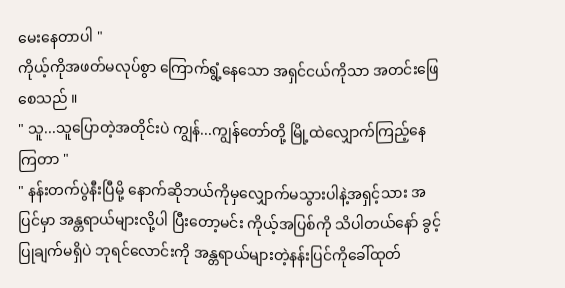မေးနေတာပါ "
ကိုယ့်ကိုအဖတ်မလုပ်စွာ ကြောက်ရွံ့နေသော အရှင်ငယ်ကိုသာ အတင်းဖြေစေသည် ။
" သူ...သူပြောတဲ့အတိုင်းပဲ ကျွန်...ကျွန်တော်တို့ မြို့ထဲလျှောက်ကြည့်နေကြတာ "
" နန်းတက်ပွဲနီးပြီမို့ နောက်ဆိုဘယ်ကိုမှလျှောက်မသွားပါနဲ့အရှင့်သား အပြင်မှာ အန္တရာယ်များလို့ပါ ပြီးတော့မင်း ကိုယ့်အပြစ်ကို သိပါတယ်နော် ခွင့်ပြုချက်မရှိပဲ ဘုရင်လောင်းကို အန္တရာယ်များတဲ့နန်းပြင်ကိုခေါ်ထုတ်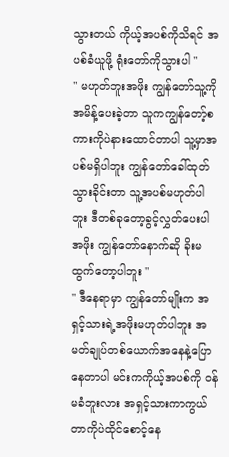သွားတယ် ကိုယ့်အပစ်ကိုသိရင် အပစ်ခံယူဖို့ ရုံးတော်ကိုသွားပါ "
" မဟုတ်ဘူးအဖိုး ကျွန်တော်သူ့ကိုအမိန့်ပေးခဲ့တာ သူကကျွန်တော့်စကားကိုပဲနားထောင်တာပါ သူ့မှာအပစ်မရှိပါဘူး ကျွန်တော်ခေါ်ထုတ်သွားခိုင်းတာ သူ့အပစ်မဟုတ်ပါဘူး ဒီတစ်ခုတော့ခွင့်လွှတ်ပေးပါအဖိုး ကျွန်တော်နောက်ဆို ခိုးမထွက်တော့ပါဘူး "
" ဒီနေရာမှာ ကျွန်တော်မျိုးက အရှင့်သားရဲ့အဖိုးမဟုတ်ပါဘူး အမတ်ချုပ်တစ်ယောက်အနေနဲ့ပြောနေတာပါ မင်းကကိုယ့်အပစ်ကို ဝန်မခံဘူးလား အရှင့်သားကာကွယ်တာကိုပဲထိုင်စောင့်နေ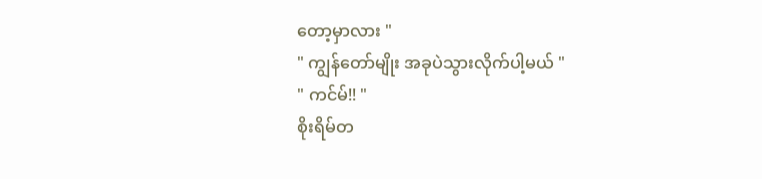တော့မှာလား "
" ကျွန်တော်မျိုး အခုပဲသွားလိုက်ပါ့မယ် "
" ကင်မ်!! "
စိုးရိမ်တ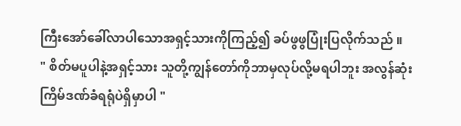ကြီးအော်ခေါ်လာပါသောအရှင့်သားကိုကြည့်၍ ခပ်ဖွဖွပြုံးပြလိုက်သည် ။
" စိတ်မပူပါနဲ့အရှင့်သား သူတို့ကျွန်တော်ကိုဘာမှလုပ်လို့မရပါဘူး အလွန်ဆုံးကြိမ်ဒဏ်ခံရရုံပဲရှိမှာပါ "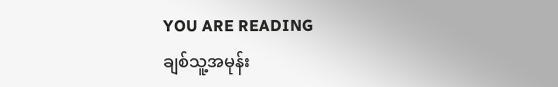YOU ARE READING
ချစ်သူ့အမုန်း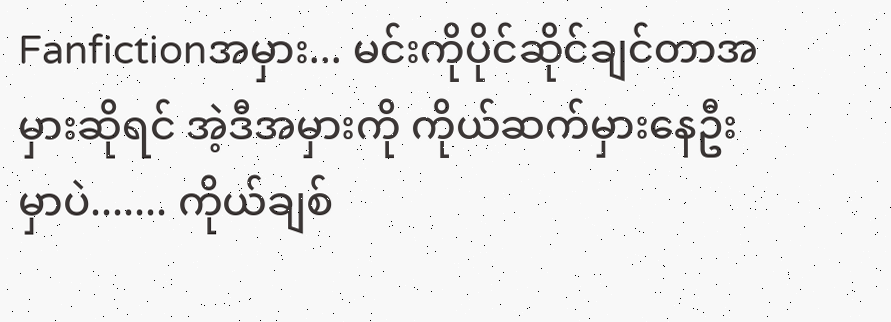Fanfictionအမှား... မင်းကိုပိုင်ဆိုင်ချင်တာအမှားဆိုရင် အဲ့ဒီအမှားကို ကိုယ်ဆက်မှားနေဦးမှာပဲ....... ကိုယ်ချစ်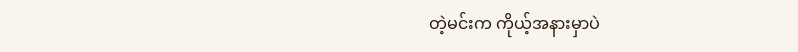တဲ့မင်းက ကိုယ့်အနားမှာပဲ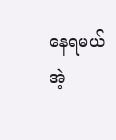နေရမယ် အဲ့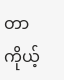တာကိုယ့်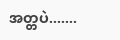အတ္တပဲ.......